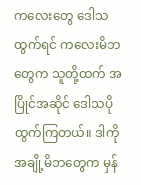ကလေးတွေ ဒေါသထွက်ရင် ကလေးမိဘတွေက သူတို့ထက် အပြိုင်အဆိုင် ဒေါသပိုထွက်ကြတယ်။ ဒါကိုအချို့မိဘတွေက မှန်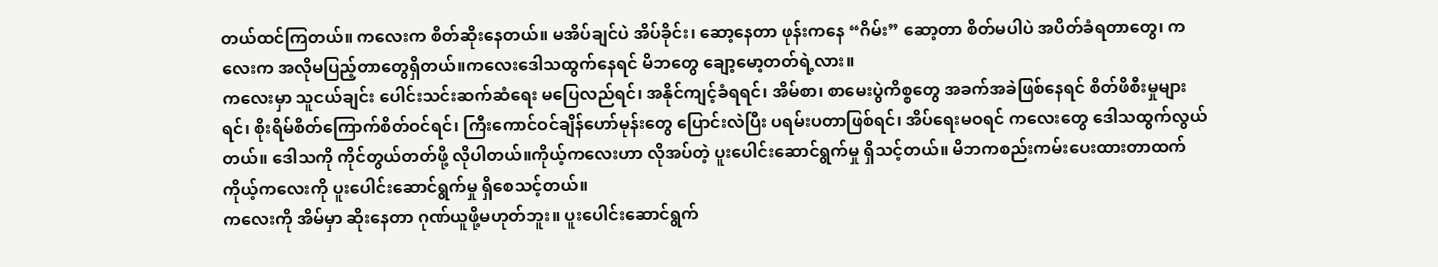တယ်ထင်ကြတယ်။ ကလေးက စိတ်ဆိုးနေတယ်။ မအိပ်ချင်ပဲ အိပ်ခိုင်း၊ ဆော့နေတာ ဖုန်းကနေ “ဂိမ်း” ဆော့တာ စိတ်မပါပဲ အပိတ်ခံရတာတွေ၊ ကလေးက အလိုမပြည့်တာတွေရှိတယ်။ကလေးဒေါသထွက်နေရင် မိဘတွေ ချော့မော့တတ်ရဲ့လား။
ကလေးမှာ သူငယ်ချင်း ပေါင်းသင်းဆက်ဆံရေး မပြေလည်ရင်၊ အနိုင်ကျင့်ခံရရင်၊ အိမ်စာ၊ စာမေးပွဲကိစ္စတွေ အခက်အခဲဖြစ်နေရင် စိတ်ဖိစီးမှုများရင်၊ စိုးရိမ်စိတ်ကြောက်စိတ်ဝင်ရင်၊ ကြီးကောင်ဝင်ချိန်ဟော်မုန်းတွေ ပြောင်းလဲပြီး ပရမ်းပတာဖြစ်ရင်၊ အိပ်ရေးမဝရင် ကလေးတွေ ဒေါသထွက်လွယ်တယ်။ ဒေါသကို ကိုင်တွယ်တတ်ဖို့ လိုပါတယ်။ကိုယ့်ကလေးဟာ လိုအပ်တဲ့ ပူးပေါင်းဆောင်ရွက်မှု ရှိသင့်တယ်။ မိဘကစည်းကမ်းပေးထားတာထက် ကိုယ့်ကလေးကို ပူးပေါင်းဆောင်ရွက်မှု ရှိစေသင့်တယ်။
ကလေးကို အိမ်မှာ ဆိုးနေတာ ဂုဏ်ယူဖို့မဟုတ်ဘူး။ ပူးပေါင်းဆောင်ရွက်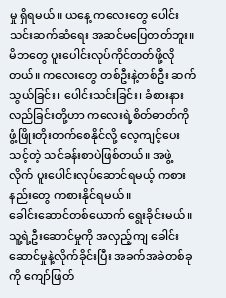မှု ရှိရမယ်။ ယနေ့ ကလေးတွေ ပေါင်းသင်းဆက်ဆံရေး အဆင်မပြေတတ်ဘူး။ မိဘတွေ ပူးပေါင်းလုပ်ကိုင်တတ်ဖို့လိုတယ်။ ကလေးတွေ တစ်ဦးနဲ့တစ်ဦး ဆက်သွယ်ခြင်း၊ ပေါင်းသင်းခြင်း၊ ခံစားနားလည်ခြင်းတို့ဟာ ကလေးရဲ့စိတ်ဓာတ်ကို ဖွံ့ဖြိုးတိုးတက်စေနိုင်လို့ လေ့ကျင့်ပေးသင့်တဲ့ သင်ခန်းစာပဲဖြစ်တယ်။ အဖွဲ့လိုက် ပူးပေါင်းလုပ်ဆောင်ရမယ့် ကစားနည်းတွေ ကစားနိုင်ရမယ်။
ခေါင်းဆောင်တစ်ယောက် ရွေးခိုင်းမယ်။ သူ့ရဲ့ဦးဆောင်မှုကို အလှည့်ကျ ခေါင်းဆောင်မှုနဲ့လိုက်ခိုင်းပြီး အခက်အခဲတစ်ခုကို ကျော်ဖြတ်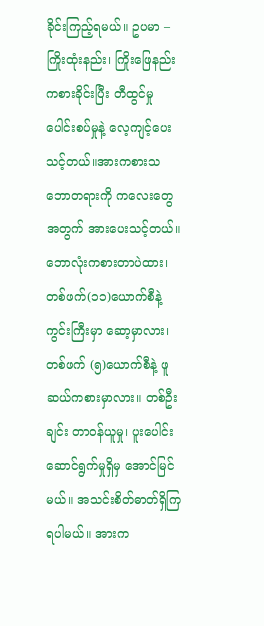ခိုင်းကြည့်ရမယ်။ ဥပမာ – ကြိုးထုံးနည်း၊ ကြိုးဖြေနည်း ကစားခိုင်းပြီး တီထွင်မှု ပေါင်းစပ်မှုနဲ့ လေ့ကျင့်ပေးသင့်တယ်။အားကစားသဘောတရားကို ကလေးတွေအတွက် အားပေးသင့်တယ်။ ဘောလုံးကစားတာပဲထား၊ တစ်ဖက်(၁၁)ယောက်စီနဲ့ ကွင်းကြီးမှာ ဆော့မှာလား၊ တစ်ဖက် (၅)ယောက်စီနဲ့ ဖူဆယ်ကစားမှာလား။ တစ်ဦးချင်း တာဝန်ယူမှု၊ ပူးပေါင်းဆောင်ရွက်မှုရှိမှ အောင်မြင်မယ်။ အသင်းစိတ်ဓာတ်ရှိကြရပါမယ်။ အားက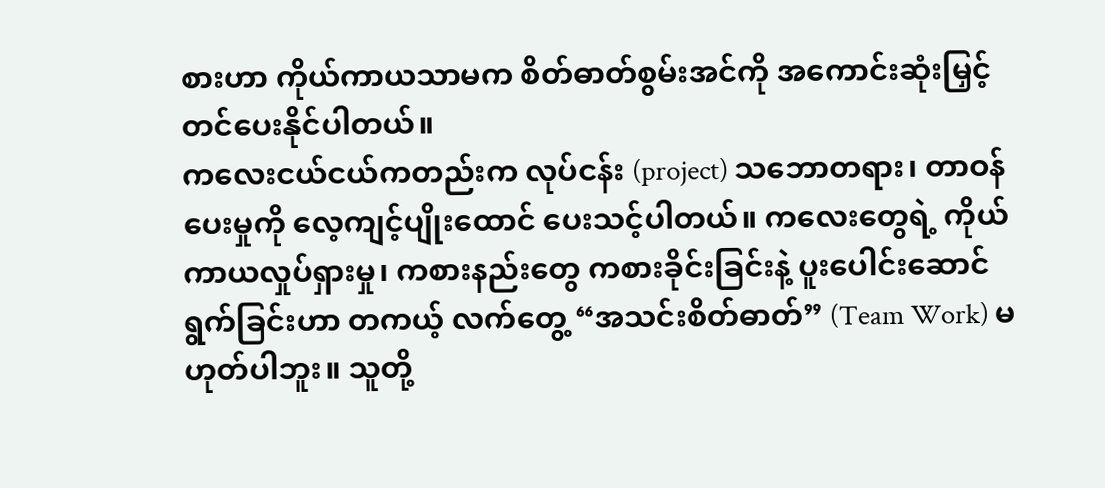စားဟာ ကိုယ်ကာယသာမက စိတ်ဓာတ်စွမ်းအင်ကို အကောင်းဆုံးမြှင့်တင်ပေးနိုင်ပါတယ်။
ကလေးငယ်ငယ်ကတည်းက လုပ်ငန်း (project) သဘောတရား၊ တာဝန်ပေးမှုကို လေ့ကျင့်ပျိုးထောင် ပေးသင့်ပါတယ်။ ကလေးတွေရဲ့ ကိုယ်ကာယလှုပ်ရှားမှု၊ ကစားနည်းတွေ ကစားခိုင်းခြင်းနဲ့ ပူးပေါင်းဆောင်ရွက်ခြင်းဟာ တကယ့် လက်တွေ့ “အသင်းစိတ်ဓာတ်” (Team Work) မဟုတ်ပါဘူး။ သူတို့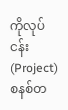ကိုလုပ်ငန်း (Project) စနစ်တ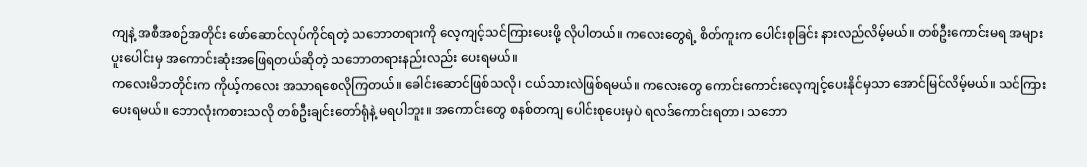ကျနဲ့ အစီအစဉ်အတိုင်း ဖော်ဆောင်လုပ်ကိုင်ရတဲ့ သဘောတရားကို လေ့ကျင့်သင်ကြားပေးဖို့ လိုပါတယ်။ ကလေးတွေရဲ့ စိတ်ကူးက ပေါင်းစုခြင်း နားလည်လိမ့်မယ်။ တစ်ဦးကောင်းမရ အများပူးပေါင်းမှ အကောင်းဆုံးအဖြေရတယ်ဆိုတဲ့ သဘောတရားနည်းလည်း ပေးရမယ်။
ကလေးမိဘတိုင်းက ကိုယ့်ကလေး အသာရစေလိုကြတယ်။ ခေါင်းဆောင်ဖြစ်သလို၊ ငယ်သားလဲဖြစ်ရမယ်။ ကလေးတွေ ကောင်းကောင်းလေ့ကျင့်ပေးနိုင်မှသာ အောင်မြင်လိမ့်မယ်။ သင်ကြားပေးရမယ်။ ဘောလုံးကစားသလို တစ်ဦးချင်းတော်ရုံနဲ့ မရပါဘူး။ အကောင်းတွေ စနစ်တကျ ပေါင်းစုပေးမှပဲ ရလဒ်ကောင်းရတာ၊ သဘော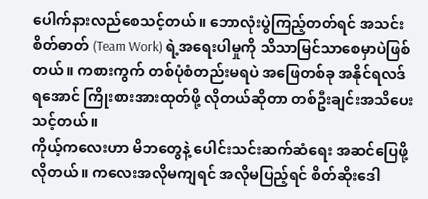ပေါက်နားလည်စေသင့်တယ်။ ဘောလုံးပွဲကြည့်တတ်ရင် အသင်းစိတ်ဓာတ် (Team Work) ရဲ့အရေးပါမှုကို သိသာမြင်သာစေမှာပဲဖြစ်တယ်။ ကစားကွက် တစ်ပုံစံတည်းမရပဲ အဖြေတစ်ခု အနိုင်ရလဒ်ရအောင် ကြိုးစားအားထုတ်ဖို့ လိုတယ်ဆိုတာ တစ်ဦးချင်းအသိပေးသင့်တယ်။
ကိုယ့်ကလေးဟာ မိဘတွေနဲ့ ပေါင်းသင်းဆက်ဆံရေး အဆင်ပြေဖို့လိုတယ်။ ကလေးအလိုမကျရင် အလိုမပြည့်ရင် စိတ်ဆိုးဒေါ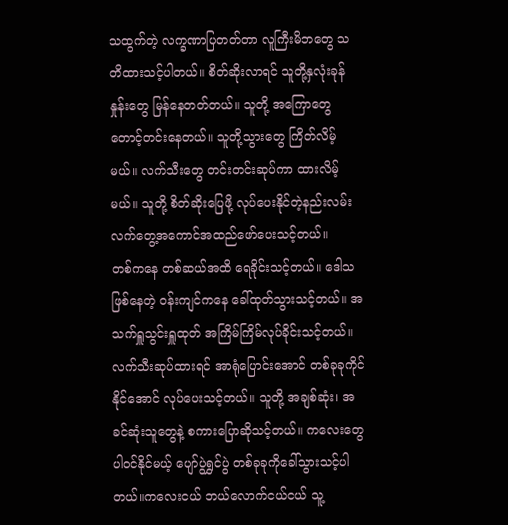သထွက်တဲ့ လက္ခဏာပြတတ်တာ လူကြီးမိဘတွေ သတိထားသင့်ပါတယ်။ စိတ်ဆိုးလာရင် သူတို့နှလုံးခုန်နှုန်းတွေ မြန်နေတတ်တယ်။ သူတို့ အကြောတွေတောင့်တင်းနေတယ်။ သူတို့သွားတွေ ကြိတ်လိမ့်မယ်။ လက်သီးတွေ တင်းတင်းဆုပ်ကာ ထားလိမ့်မယ်။ သူတို့ စိတ်ဆိုးပြေဖို့ လုပ်ပေးနိုင်တဲ့နည်းလမ်း လက်တွေ့အကောင်အထည်ဖော်ပေးသင့်တယ်။
တစ်ကနေ တစ်ဆယ်အထိ ရေခိုင်းသင့်တယ်။ ဒေါသဖြစ်နေတဲ့ ဝန်းကျင်ကနေ ခေါ်ထုတ်သွားသင့်တယ်။ အသက်ရှူသွင်းရှူထုတ် အကြိမ်ကြိမ်လုပ်ခိုင်းသင့်တယ်။ လက်သီးဆုပ်ထားရင် အာရုံပြောင်းအောင် တစ်ခုခုကိုင်နိုင်အောင် လုပ်ပေးသင့်တယ်။ သူတို့ အချစ်ဆုံး၊ အခင်ဆုံးသူတွေနဲ့ စကားပြောဆိုသင့်တယ်။ ကလေးတွေပါဝင်နိုင်မယ့် ပျော်ပွဲရွှင်ပွဲ တစ်ခုခုကိုခေါ်သွားသင့်ပါတယ်။ကလေးငယ် ဘယ်လောက်ငယ်ငယ် သူ့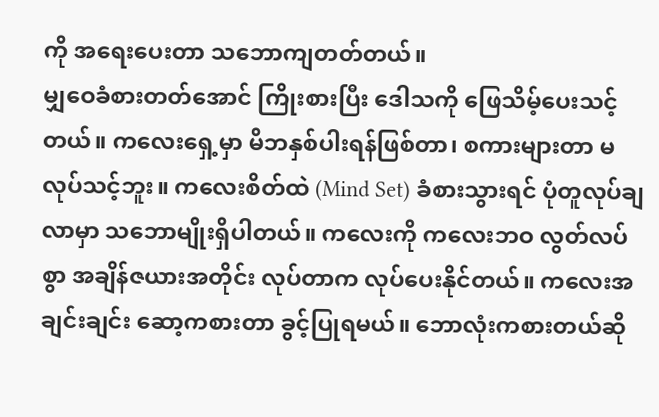ကို အရေးပေးတာ သဘောကျတတ်တယ်။
မျှဝေခံစားတတ်အောင် ကြိုးစားပြီး ဒေါသကို ဖြေသိမ့်ပေးသင့်တယ်။ ကလေးရှေ့မှာ မိဘနှစ်ပါးရန်ဖြစ်တာ၊ စကားများတာ မလုပ်သင့်ဘူး။ ကလေးစိတ်ထဲ (Mind Set) ခံစားသွားရင် ပုံတူလုပ်ချလာမှာ သဘောမျိုးရှိပါတယ်။ ကလေးကို ကလေးဘဝ လွတ်လပ်စွာ အချိန်ဇယားအတိုင်း လုပ်တာက လုပ်ပေးနိုင်တယ်။ ကလေးအချင်းချင်း ဆော့ကစားတာ ခွင့်ပြုရမယ်။ ဘောလုံးကစားတယ်ဆို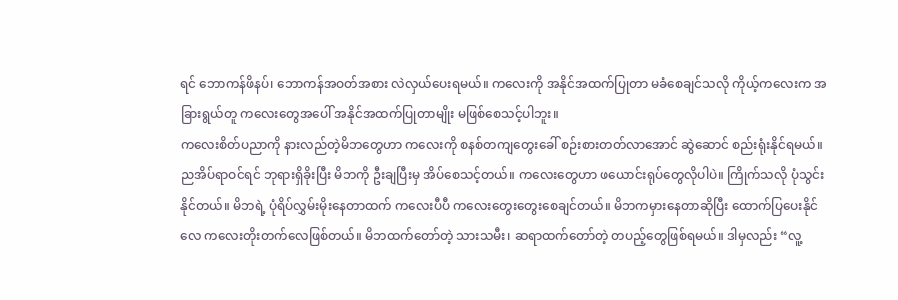ရင် ဘောကန်ဖိနပ်၊ ဘောကန်အဝတ်အစား လဲလှယ်ပေးရမယ်။ ကလေးကို အနိုင်အထက်ပြုတာ မခံစေချင်သလို ကိုယ့်ကလေးက အခြားရွယ်တူ ကလေးတွေအပေါ် အနိုင်အထက်ပြုတာမျိုး မဖြစ်စေသင့်ပါဘူး။
ကလေးစိတ်ပညာကို နားလည်တဲ့မိဘတွေဟာ ကလေးကို စနစ်တကျတွေးခေါ် စဉ်းစားတတ်လာအောင် ဆွဲဆောင် စည်းရုံးနိုင်ရမယ်။ ညအိပ်ရာဝင်ရင် ဘုရားရှိခိုးပြီး မိဘကို ဦးချပြီးမှ အိပ်စေသင့်တယ်။ ကလေးတွေဟာ ဖယောင်းရုပ်တွေလိုပါပဲ။ ကြိုက်သလို ပုံသွင်းနိုင်တယ်။ မိဘရဲ့ ပုံရိပ်လွှမ်းမိုးနေတာထက် ကလေးပီပီ ကလေးတွေးတွေးစေချင်တယ်။ မိဘကမှားနေတာဆိုပြီး ထောက်ပြပေးနိုင်လေ ကလေးတိုးတက်လေဖြစ်တယ်။ မိဘထက်တော်တဲ့ သားသမီး၊ ဆရာထက်တော်တဲ့ တပည့်တွေဖြစ်ရမယ်။ ဒါမှလည်း “လူ့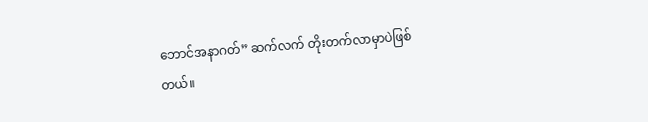ဘောင်အနာဂတ်” ဆက်လက် တိုးတက်လာမှာပဲဖြစ်တယ်။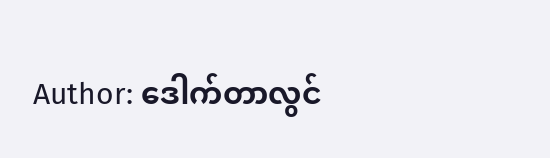Author: ဒေါက်တာလွင်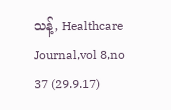သန့်, Healthcare Journal,vol 8,no 37 (29.9.17)